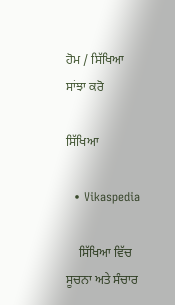ਹੋਮ / ਸਿੱਖਿਆ
ਸਾਂਝਾ ਕਰੋ

ਸਿੱਖਿਆ

  • Vikaspedia

    ਸਿੱਖਿਆ ਵਿੱਚ ਸੂਚਨਾ ਅਤੇ ਸੰਚਾਰ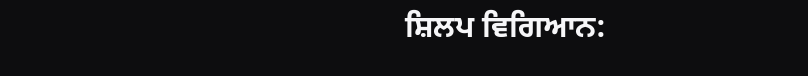ਸ਼ਿਲਪ ਵਿਗਿਆਨ: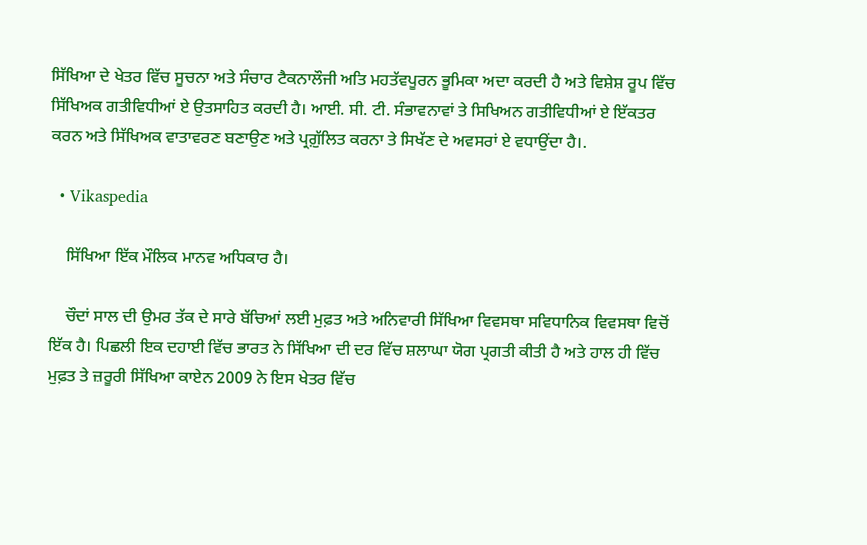ਸਿੱਖਿਆ ਦੇ ਖੇਤਰ ਵਿੱਚ ਸੂਚਨਾ ਅਤੇ ਸੰਚਾਰ ਟੈਕਨਾਲੌਜੀ ਅਤਿ ਮਹਤੱਵਪੂਰਨ ਭੂਮਿਕਾ ਅਦਾ ਕਰਦੀ ਹੈ ਅਤੇ ਵਿਸ਼ੇਸ਼ ਰੂਪ ਵਿੱਚ ਸਿੱਖਿਅਕ ਗਤੀਵਿਧੀਆਂ ਏ ਉਤਸਾਹਿਤ ਕਰਦੀ ਹੈ। ਆਈ. ਸੀ. ਟੀ. ਸੰਭਾਵਨਾਵਾਂ ਤੇ ਸਿਖਿਅਨ ਗਤੀਵਿਧੀਆਂ ਏ ਇੱਕਤਰ ਕਰਨ ਅਤੇ ਸਿੱਖਿਅਕ ਵਾਤਾਵਰਣ ਬਣਾਉਣ ਅਤੇ ਪ੍ਰਗ਼ੁੱਲਿਤ ਕਰਨਾ ਤੇ ਸਿਖੱਣ ਦੇ ਅਵਸਰਾਂ ਏ ਵਧਾਉਂਦਾ ਹੈ।.

  • Vikaspedia

    ਸਿੱਖਿਆ ਇੱਕ ਮੌਲਿਕ ਮਾਨਵ ਅਧਿਕਾਰ ਹੈ।

    ਚੌਦਾਂ ਸਾਲ ਦੀ ਉਮਰ ਤੱਕ ਦੇ ਸਾਰੇ ਬੱਚਿਆਂ ਲਈ ਮੁਫ਼ਤ ਅਤੇ ਅਨਿਵਾਰੀ ਸਿੱਖਿਆ ਵਿਵਸਥਾ ਸਵਿਧਾਨਿਕ ਵਿਵਸਥਾ ਵਿਚੋਂ ਇੱਕ ਹੈ। ਪਿਛਲੀ ਇਕ ਦਹਾਈ ਵਿੱਚ ਭਾਰਤ ਨੇ ਸਿੱਖਿਆ ਦੀ ਦਰ ਵਿੱਚ ਸ਼ਲਾਘਾ ਯੋਗ ਪ੍ਰਗਤੀ ਕੀਤੀ ਹੈ ਅਤੇ ਹਾਲ ਹੀ ਵਿੱਚ ਮੁਫ਼ਤ ਤੇ ਜ਼ਰੂਰੀ ਸਿੱਖਿਆ ਕਾਏਨ 2009 ਨੇ ਇਸ ਖੇਤਰ ਵਿੱਚ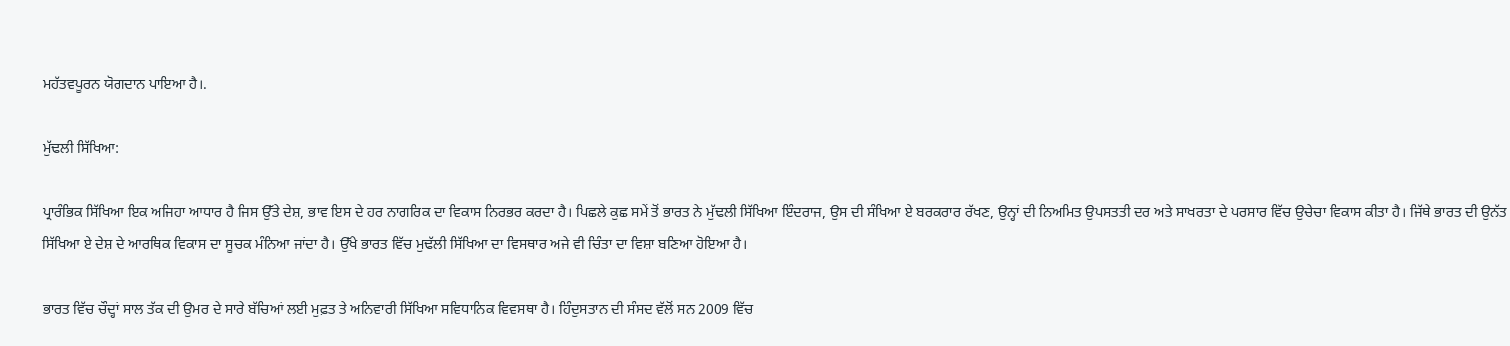ਮਹੱਤਵਪੂਰਨ ਯੋਗਦਾਨ ਪਾਇਆ ਹੈ।.

ਮੁੱਢਲੀ ਸਿੱਖਿਆ:

ਪ੍ਰਾਰੰਭਿਕ ਸਿੱਖਿਆ ਇਕ ਅਜਿਹਾ ਆਧਾਰ ਹੈ ਜਿਸ ਉੱਤੇ ਦੇਸ਼, ਭਾਵ ਇਸ ਦੇ ਹਰ ਨਾਗਰਿਕ ਦਾ ਵਿਕਾਸ ਨਿਰਭਰ ਕਰਦਾ ਹੈ। ਪਿਛਲੇ ਕੁਛ ਸਮੇਂ ਤੋਂ ਭਾਰਤ ਨੇ ਮੁੱਢਲੀ ਸਿੱਖਿਆ ਇੰਦਰਾਜ, ਉਸ ਦੀ ਸੰਖਿਆ ਏ ਬਰਕਰਾਰ ਰੱਖਣ, ਉਨ੍ਹਾਂ ਦੀ ਨਿਅਮਿਤ ਉਪਸਤਤੀ ਦਰ ਅਤੇ ਸਾਖਰਤਾ ਦੇ ਪਰਸਾਰ ਵਿੱਚ ਉਚੇਚਾ ਵਿਕਾਸ ਕੀਤਾ ਹੈ। ਜਿੱਥੇ ਭਾਰਤ ਦੀ ਉਨੱਤ ਸਿੱਖਿਆ ਏ ਦੇਸ਼ ਦੇ ਆਰਥਿਕ ਵਿਕਾਸ ਦਾ ਸੂਚਕ ਮੰਨਿਆ ਜਾਂਦਾ ਹੈ। ਉੱਖੇ ਭਾਰਤ ਵਿੱਚ ਮੁਢੱਲੀ ਸਿੱਖਿਆ ਦਾ ਵਿਸਥਾਰ ਅਜੇ ਵੀ ਚਿੰਤਾ ਦਾ ਵਿਸ਼ਾ ਬਣਿਆ ਹੋਇਆ ਹੈ।

ਭਾਰਤ ਵਿੱਚ ਚੌਦ੍ਹਾਂ ਸਾਲ ਤੱਕ ਦੀ ਉਮਰ ਦੇ ਸਾਰੇ ਬੱਚਿਆਂ ਲਈ ਮੁਫ਼ਤ ਤੇ ਅਨਿਵਾਰੀ ਸਿੱਖਿਆ ਸਵਿਧਾਨਿਕ ਵਿਵਸਥਾ ਹੈ। ਹਿੰਦੁਸਤਾਨ ਦੀ ਸੰਸਦ ਵੱਲੋਂ ਸਨ 2009 ਵਿੱਚ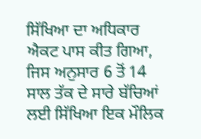ਸਿੱਖਿਆ ਦਾ ਅਧਿਕਾਰ ਐਕਟ ਪਾਸ ਕੀਤ ਗਿਆ, ਜਿਸ ਅਨੁਸਾਰ 6 ਤੋਂ 14 ਸਾਲ ਤੱਕ ਦੇ ਸਾਰੇ ਬੱਚਿਆਂ ਲਈ ਸਿੱਖਿਆ ਇਕ ਮੌਲਿਕ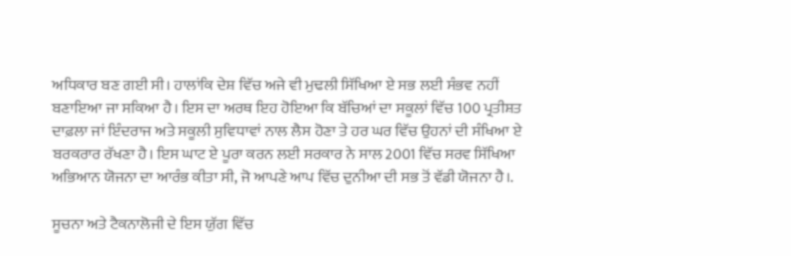ਅਧਿਕਾਰ ਬਣ ਗਈ ਸੀ। ਹਾਲਾਂਕਿ ਦੇਸ਼ ਵਿੱਚ ਅਜੇ ਵੀ ਮੁਢਲੀ ਸਿੱਖਿਆ ਏ ਸਭ ਲਈ ਸੰਭਵ ਨਹੀਂ ਬਣਾਇਆ ਜਾ ਸਕਿਆ ਹੈ। ਇਸ ਦਾ ਅਰਥ ਇਹ ਹੋਇਆ ਕਿ ਬੱਚਿਆਂ ਦਾ ਸਕੂਲਾਂ ਵਿੱਚ 100 ਪ੍ਰਤੀਸ਼ਤ ਦਾਫ਼ਲਾ ਜਾਂ ਇੰਦਰਾਜ ਅਤੇ ਸਕੂਲੀ ਸੁਵਿਧਾਵਾਂ ਨਾਲ ਲੈਸ ਹੋਣਾ ਤੇ ਹਰ ਘਰ ਵਿੱਚ ਉਹਨਾਂ ਦੀ ਸੰਖਿਆ ਏ ਬਰਕਰਾਰ ਰੱਖਣਾ ਹੈ। ਇਸ ਘਾਟ ਏ ਪੂਰਾ ਕਰਨ ਲਈ ਸਰਕਾਰ ਨੇ ਸਾਲ 2001 ਵਿੱਚ ਸਰਵ ਸਿੱਖਿਆ ਅਭਿਆਨ ਯੋਜਨਾ ਦਾ ਆਰੰਭ ਕੀਤਾ ਸੀ, ਜੋ ਆਪਣੇ ਆਪ ਵਿੱਚ ਦੁਨੀਆ ਦੀ ਸਭ ਤੋਂ ਵੱਡੀ ਯੋਜਨਾ ਹੈ।.

ਸੂਚਨਾ ਅਤੇ ਟੈਕਨਾਲੋਜੀ ਦੇ ਇਸ ਯੁੱਗ ਵਿੱਚ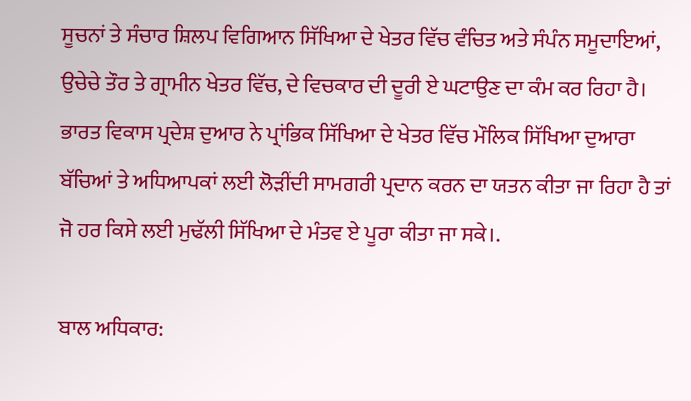ਸੂਚਨਾਂ ਤੇ ਸੰਚਾਰ ਸ਼ਿਲਪ ਵਿਗਿਆਨ ਸਿੱਖਿਆ ਦੇ ਖੇਤਰ ਵਿੱਚ ਵੰਚਿਤ ਅਤੇ ਸੰਪੰਨ ਸਮੂਦਾਇਆਂ, ਉਚੇਚੇ ਤੌਰ ਤੇ ਗ੍ਰਾਮੀਨ ਖੇਤਰ ਵਿੱਚ, ਦੇ ਵਿਚਕਾਰ ਦੀ ਦੂਰੀ ਏ ਘਟਾਉਣ ਦਾ ਕੰਮ ਕਰ ਰਿਹਾ ਹੈ। ਭਾਰਤ ਵਿਕਾਸ ਪ੍ਰਦੇਸ਼ ਦੁਆਰ ਨੇ ਪ੍ਰਾਂਭਿਕ ਸਿੱਖਿਆ ਦੇ ਖੇਤਰ ਵਿੱਚ ਮੌਲਿਕ ਸਿੱਖਿਆ ਦੁਆਰਾ ਬੱਚਿਆਂ ਤੇ ਅਧਿਆਪਕਾਂ ਲਈ ਲੋੜੀਂਦੀ ਸਾਮਗਰੀ ਪ੍ਰਦਾਨ ਕਰਨ ਦਾ ਯਤਨ ਕੀਤਾ ਜਾ ਰਿਹਾ ਹੈ ਤਾਂ ਜੋ ਹਰ ਕਿਸੇ ਲਈ ਮੁਢੱਲੀ ਸਿੱਖਿਆ ਦੇ ਮੰਤਵ ਏ ਪੂਰਾ ਕੀਤਾ ਜਾ ਸਕੇ।.

ਬਾਲ ਅਧਿਕਾਰ: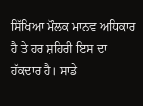ਸਿੱਖਿਆ ਮੌਲਕ ਮਾਨਵ ਅਧਿਕਾਰ ਹੈ ਤੇ ਹਰ ਸ਼ਹਿਰੀ ਇਸ ਦਾ ਹੱਕਦਾਰ ਹੈ। ਸਾਡੇ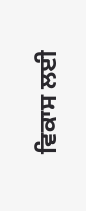ਵਿਕਾਸ ਲਈ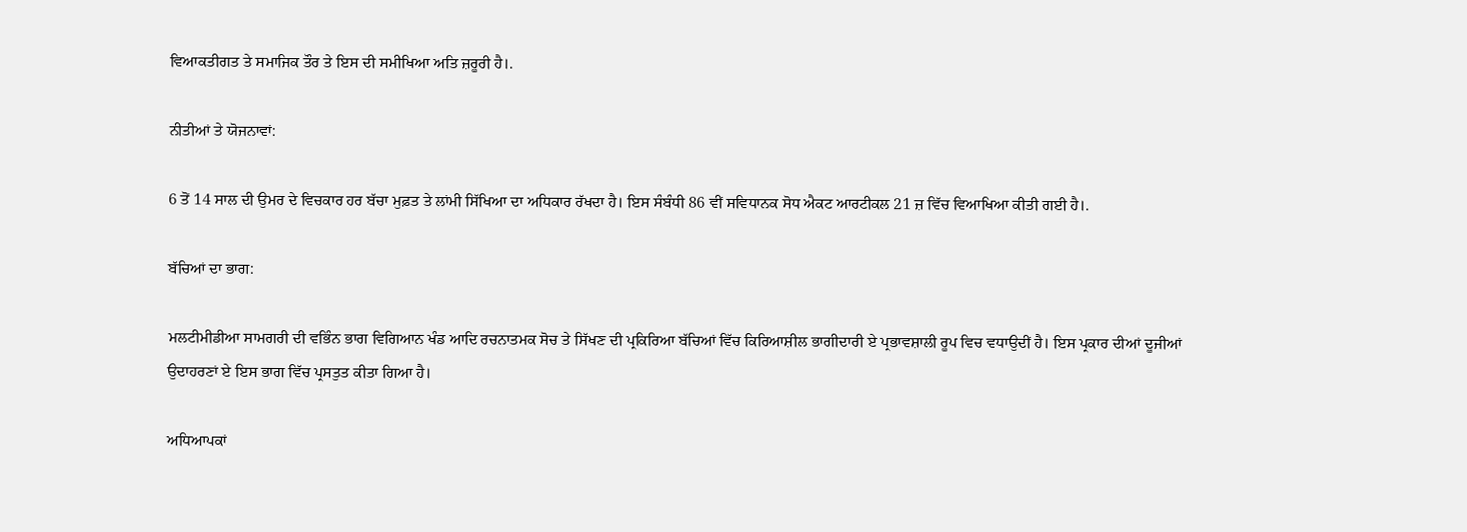ਵਿਆਕਤੀਗਤ ਤੇ ਸਮਾਜਿਕ ਤੌਰ ਤੇ ਇਸ ਦੀ ਸਮੀਖਿਆ ਅਤਿ ਜ਼ਰੂਰੀ ਹੈ।.

ਨੀਤੀਆਂ ਤੇ ਯੋਜਨਾਵਾਂ:

6 ਤੋਂ 14 ਸਾਲ ਦੀ ਉਮਰ ਦੇ ਵਿਚਕਾਰ ਹਰ ਬੱਚਾ ਮੁਫ਼ਤ ਤੇ ਲਾਂਮੀ ਸਿੱਖਿਆ ਦਾ ਅਧਿਕਾਰ ਰੱਖਦਾ ਹੈ। ਇਸ ਸੰਬੰਧੀ 86 ਵੀਂ ਸਵਿਧਾਨਕ ਸੋਧ ਐਕਟ ਆਰਟੀਕਲ 21 ਜ਼ ਵਿੱਚ ਵਿਆਖਿਆ ਕੀਤੀ ਗਈ ਹੈ।.

ਬੱਚਿਆਂ ਦਾ ਭਾਗ:

ਮਲਟੀਮੀਡੀਆ ਸਾਮਗਰੀ ਦੀ ਵਭਿੰਨ ਭਾਗ ਵਿਗਿਆਨ ਖੰਡ ਆਦਿ ਰਚਨਾਤਮਕ ਸੋਚ ਤੇ ਸਿੱਖਣ ਦੀ ਪ੍ਰਕਿਰਿਆ ਬੱਚਿਆਂ ਵਿੱਚ ਕਿਰਿਆਸ਼ੀਲ ਭਾਗੀਦਾਰੀ ਏ ਪ੍ਰਭਾਵਸ਼ਾਲੀ ਰੂਪ ਵਿਚ ਵਧਾਉਦੀਂ ਹੈ। ਇਸ ਪ੍ਰਕਾਰ ਦੀਆਂ ਦੂਜੀਆਂ ਉਦਾਹਰਣਾਂ ਏ ਇਸ ਭਾਗ ਵਿੱਚ ਪ੍ਰਸਤੁਤ ਕੀਤਾ ਗਿਆ ਹੈ।

ਅਧਿਆਪਕਾਂ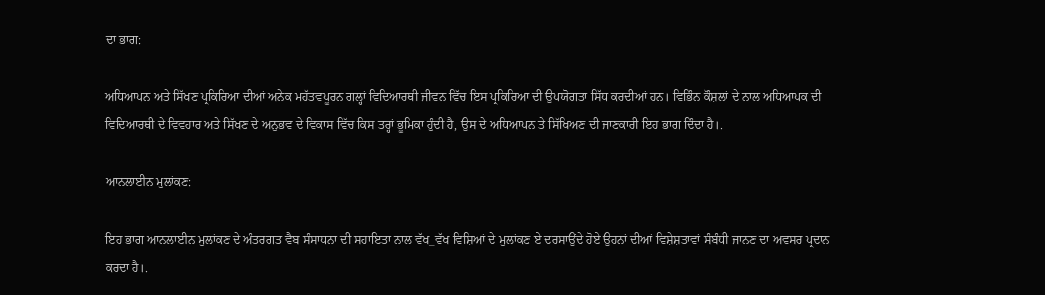ਦਾ ਭਾਗ:

ਅਧਿਆਪਨ ਅਤੇ ਸਿੱਖਣ ਪ੍ਰਕਿਰਿਆ ਦੀਆਂ ਅਨੇਕ ਮਹੱਤਵਪੂਰਨ ਗਲ੍ਹਾਂ ਵਿਦਿਆਰਥੀ ਜੀਵਨ ਵਿੱਚ ਇਸ ਪ੍ਰਕਿਰਿਆ ਦੀ ਉਪਯੋਗਤਾ ਸਿੱਧ ਕਰਦੀਆਂ ਹਨ। ਵਿਭਿੰਨ ਕੌਸ਼ਲਾਂ ਦੇ ਨਾਲ ਅਧਿਆਪਕ ਦੀ ਵਿਦਿਆਰਥੀ ਦੇ ਵਿਵਹਾਰ ਅਤੇ ਸਿੱਖਣ ਦੇ ਅਨੁਭਵ ਦੇ ਵਿਕਾਸ ਵਿੱਚ ਕਿਸ ਤਰ੍ਹਾਂ ਭੂਮਿਕਾ ਹੁੰਦੀ ਹੈ, ਉਸ ਦੇ ਅਧਿਆਪਨ ਤੇ ਸਿੱਖਿਅਣ ਦੀ ਜਾਣਕਾਰੀ ਇਹ ਭਾਗ ਦਿੰਦਾ ਹੈ।.

ਆਨਲਾਈਨ ਮੁਲਾਂਕਣ:

ਇਹ ਭਾਗ ਆਨਲਾਈਨ ਮੁਲਾਂਕਣ ਦੇ ਅੰਤਰਗਤ ਵੈਬ ਸੰਸਾਧਨਾ ਦੀ ਸਹਾਇਤਾ ਨਾਲ ਵੱਖ_ਵੱਖ ਵਿਸ਼ਿਆਂ ਦੇ ਮੁਲਾਂਕਣ ਏ ਦਰਸਾਉਂਦੇ ਹੋਏ ਉਹਨਾਂ ਦੀਆਂ ਵਿਸ਼ੇਸ਼ਤਾਵਾਂ ਸੰਬੰਧੀ ਜਾਨਣ ਦਾ ਅਵਸਰ ਪ੍ਰਦਾਨ ਕਰਦਾ ਹੈ।.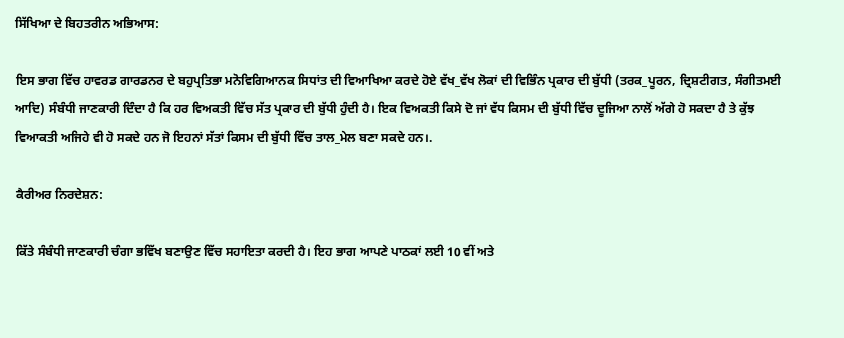ਸਿੱਖਿਆ ਦੇ ਬਿਹਤਰੀਨ ਅਭਿਆਸ:

ਇਸ ਭਾਗ ਵਿੱਚ ਹਾਵਰਡ ਗਾਰਡਨਰ ਦੇ ਬਹੁਪ੍ਰਤਿਭਾ ਮਨੋਵਿਗਿਆਨਕ ਸਿਧਾਂਤ ਦੀ ਵਿਆਖਿਆ ਕਰਦੇ ਹੋਏ ਵੱਖ_ਵੱਖ ਲੋਕਾਂ ਦੀ ਵਿਭਿੰਨ ਪ੍ਰਕਾਰ ਦੀ ਬੁੱਧੀ (ਤਰਕ_ਪੂਰਨ, ਦ੍ਰਿਸ਼ਟੀਗਤ, ਸੰਗੀਤਮਈ ਆਦਿ) ਸੰਬੰਧੀ ਜਾਣਕਾਰੀ ਦਿੰਦਾ ਹੈ ਕਿ ਹਰ ਵਿਅਕਤੀ ਵਿੱਚ ਸੱਤ ਪ੍ਰਕਾਰ ਦੀ ਬੁੱਧੀ ਹੁੰਦੀ ਹੈ। ਇਕ ਵਿਅਕਤੀ ਕਿਸੇ ਦੋ ਜਾਂ ਵੱਧ ਕਿਸਮ ਦੀ ਬੁੱਧੀ ਵਿੱਚ ਦੂਜਿਆ ਨਾਲੋਂ ਅੱਗੇ ਹੋ ਸਕਦਾ ਹੈ ਤੇ ਕੁੱਝ ਵਿਆਕਤੀ ਅਜਿਹੇ ਵੀ ਹੋ ਸਕਦੇ ਹਨ ਜੋ ਇਹਨਾਂ ਸੱਤਾਂ ਕਿਸਮ ਦੀ ਬੁੱਧੀ ਵਿੱਚ ਤਾਲ_ਮੇਲ ਬਣਾ ਸਕਦੇ ਹਨ।.

ਕੈਰੀਅਰ ਨਿਰਦੇਸ਼ਨ:

ਕਿੱਤੇ ਸੰਬੰਧੀ ਜਾਣਕਾਰੀ ਚੰਗਾ ਭਵਿੱਖ ਬਣਾਉਣ ਵਿੱਚ ਸਹਾਇਤਾ ਕਰਦੀ ਹੈ। ਇਹ ਭਾਗ ਆਪਣੇ ਪਾਠਕਾਂ ਲਈ 10 ਵੀਂ ਅਤੇ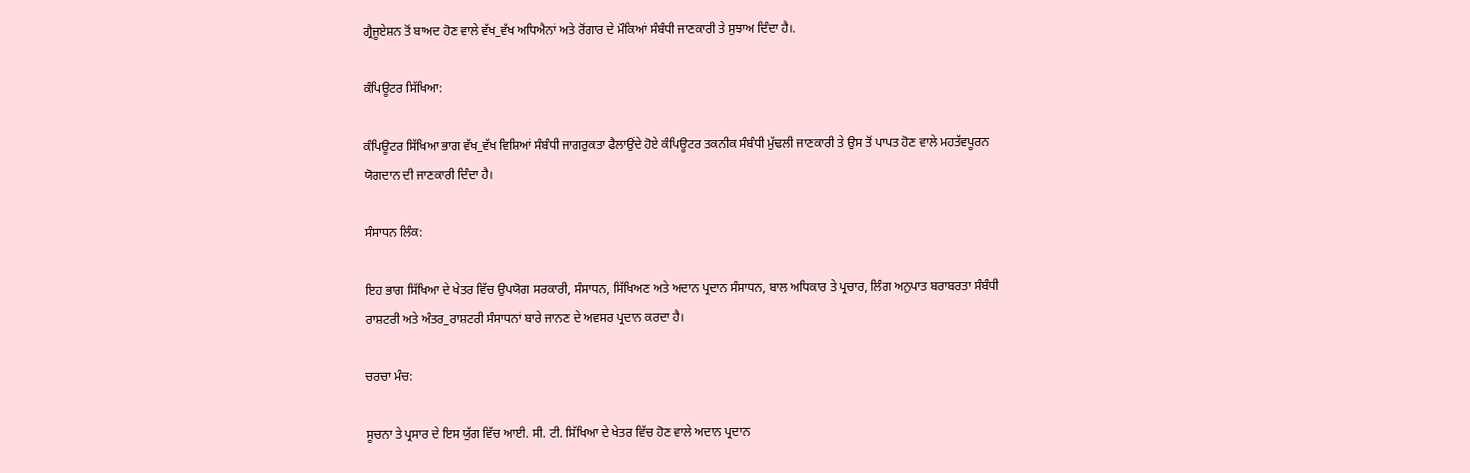ਗ੍ਰੈਜੂਏਸ਼ਨ ਤੋਂ ਬਾਅਦ ਹੋਣ ਵਾਲੇ ਵੱਖ_ਵੱਖ ਅਧਿਐਨਾਂ ਅਤੇ ਰੋਂਗਾਰ ਦੇ ਮੌਕਿਆਂ ਸੰਬੰਧੀ ਜਾਣਕਾਰੀ ਤੇ ਸੁਝਾਅ ਦਿੰਦਾ ਹੈ।.

ਕੰਪਿਊਟਰ ਸਿੱਖਿਆ:

ਕੰਪਿਊਟਰ ਸਿੱਖਿਆ ਭਾਗ ਵੱਖ_ਵੱਖ ਵਿਸ਼ਿਆਂ ਸੰਬੰਧੀ ਜਾਗਰੁਕਤਾ ਫੈਲਾਉਂਦੇ ਹੋਏ ਕੰਪਿਊਟਰ ਤਕਨੀਕ ਸੰਬੰਧੀ ਮੁੱਢਲੀ ਜਾਣਕਾਰੀ ਤੇ ਉਸ ਤੋਂ ਪਾਪਤ ਹੋਣ ਵਾਲੇ ਮਹਤੱਵਪੂਰਨ ਯੋਗਦਾਨ ਦੀ ਜਾਣਕਾਰੀ ਦਿੰਦਾ ਹੈ।

ਸੰਸਾਧਨ ਲਿੰਕ:

ਇਹ ਭਾਗ ਸਿੱਖਿਆ ਦੇ ਖੇਤਰ ਵਿੱਚ ਉਪਯੋਗ ਸਰਕਾਰੀ, ਸੰਸਾਧਨ, ਸਿੱਖਿਅਣ ਅਤੇ ਅਦਾਨ ਪ੍ਰਦਾਨ ਸੰਸਾਧਨ, ਬਾਲ ਅਧਿਕਾਰ ਤੇ ਪ੍ਰਚਾਰ, ਲਿੰਗ ਅਨੁਪਾਤ ਬਰਾਬਰਤਾ ਸੰਬੰਧੀ ਰਾਸ਼ਟਰੀ ਅਤੇ ਅੰਤਰ_ਰਾਸ਼ਟਰੀ ਸੰਸਾਧਨਾਂ ਬਾਰੇ ਜਾਨਣ ਦੇ ਅਵਸਰ ਪ੍ਰਦਾਨ ਕਰਦਾ ਹੈ।

ਚਰਚਾ ਮੰਚ:

ਸੂਚਨਾ ਤੇ ਪ੍ਰਸਾਰ ਦੇ ਇਸ ਯੁੱਗ ਵਿੱਚ ਆਈ. ਸੀ. ਟੀ. ਸਿੱਖਿਆ ਦੇ ਖੇਤਰ ਵਿੱਚ ਹੋਣ ਵਾਲੇ ਅਦਾਨ ਪ੍ਰਦਾਨ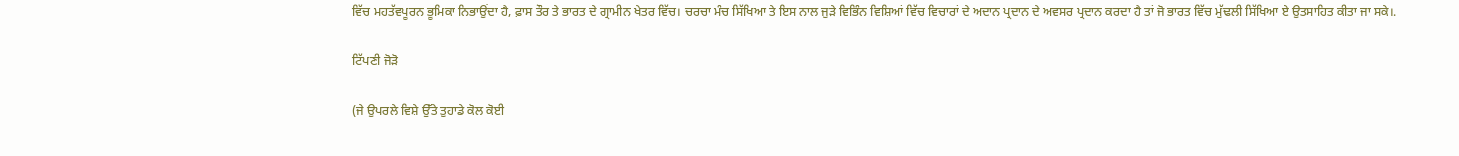ਵਿੱਚ ਮਹਤੱਵਪੂਰਨ ਭੂਮਿਕਾ ਨਿਭਾਉਂਦਾ ਹੈ, ਫ਼ਾਸ ਤੌਰ ਤੇ ਭਾਰਤ ਦੇ ਗ੍ਰਾਮੀਨ ਖੇਤਰ ਵਿੱਚ। ਚਰਚਾ ਮੰਚ ਸਿੱਖਿਆ ਤੇ ਇਸ ਨਾਲ ਜੁੜੇ ਵਿਭਿੰਨ ਵਿਸ਼ਿਆਂ ਵਿੱਚ ਵਿਚਾਰਾਂ ਦੇ ਅਦਾਨ ਪ੍ਰਦਾਨ ਦੇ ਅਵਸਰ ਪ੍ਰਦਾਨ ਕਰਦਾ ਹੈ ਤਾਂ ਜੋ ਭਾਰਤ ਵਿੱਚ ਮੁੱਢਲੀ ਸਿੱਖਿਆ ਏ ਉਤਸਾਹਿਤ ਕੀਤਾ ਜਾ ਸਕੇ।.

ਟਿੱਪਣੀ ਜੋੜੋ

(ਜੇ ਉਪਰਲੇ ਵਿਸ਼ੇ ਉੱਤੇ ਤੁਹਾਡੇ ਕੋਲ ਕੋਈ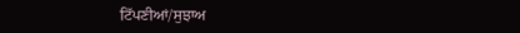ਟਿੱਪਣੀਆਂ/ਸੁਝਾਅ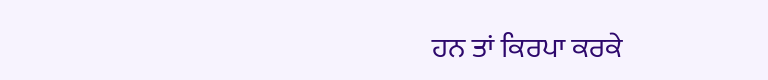ਹਨ ਤਾਂ ਕਿਰਪਾ ਕਰਕੇ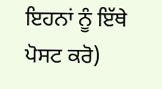ਇਹਨਾਂ ਨੂੰ ਇੱਥੇ ਪੋਸਟ ਕਰੋ)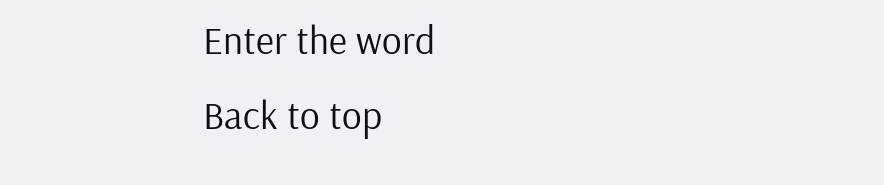Enter the word
Back to top